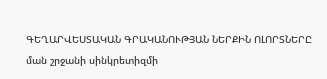ԳԵՂԱՐՎԵՍՏԱԿԱՆ ԳՐԱԿԱՆՈՒԹՅԱՆ ՆԵՐՔԻՆ ՈԼՈՐՏՆԵՐԸ
ման շրջանի սինկրետիզմի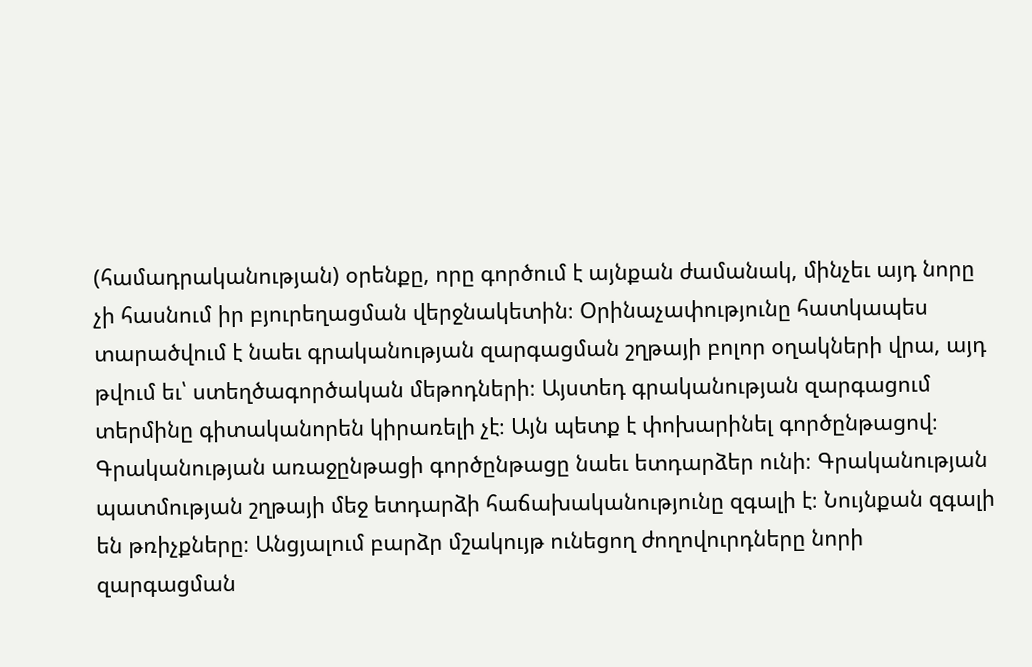(համադրականության) օրենքը, որը գործում է այնքան ժամանակ, մինչեւ այդ նորը չի հասնում իր բյուրեղացման վերջնակետին։ Օրինաչափությունը հատկապես տարածվում է նաեւ գրականության զարգացման շղթայի բոլոր օղակների վրա, այդ թվում եւ՝ ստեղծագործական մեթոդների։ Այստեդ գրականության զարգացում տերմինը գիտականորեն կիրառելի չէ։ Այն պետք է փոխարինել գործընթացով։ Գրականության առաջընթացի գործընթացը նաեւ ետդարձեր ունի։ Գրականության պատմության շղթայի մեջ ետդարձի հաճախականությունը զգալի է։ Նույնքան զգալի են թռիչքները։ Անցյալում բարձր մշակույթ ունեցող ժողովուրդները նորի զարգացման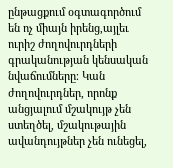ընթացքում օգտագործում են ոչ միայն իրենց,այլեւ ուրիշ ժողովուրդների գրականության կենսական նվաճումները։ Կան ժողովուրդներ, որոնք անցյալում մշակույթ չեն ստեղծել, մշակութային ավանդույթներ չեն ունեցել,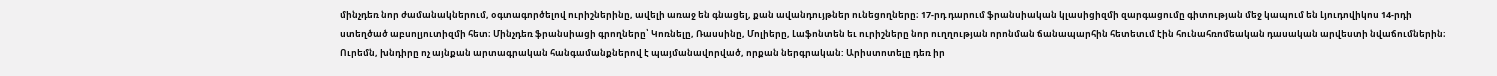մինչդեռ նոր ժամանակներում, օգտագործելով ուրիշներինը, ավելի առաջ են գնացել, քան ավանդույթներ ունեցողները։ 17-րդ դարում ֆրանսիական կլասիցիզմի զարգացումը գիտության մեջ կապում են Լյուդովիկոս 14-րդի ստեղծած աբսոլյուտիզմի հետ։ Մինչդեռ ֆրանսիացի գրողները՝ Կոռնելը, Ռասսինը, Մոլիերը, Լաֆոնտեն եւ ուրիշները նոր ուղղության որոնման ճանապարհին հետետւմ էին հունահռոմեական դասական արվեստի նվաճումներին։ Ուրեմն, խնդիրը ոչ այնքան արտագրական հանգամանքներով է պայմանավորված, որքան ներգրական: Արիստոտելը դեռ իր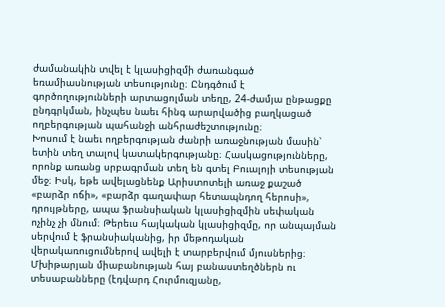ժամանակին տվել է կլասիցիզմի ժառանգած եռամիասնության տեսությունը։ Ընդգծում է գործողությունների արտացոլման տեղը, 24-ժամյա ընթացքը ընդգրկման, ինչպես նաեւ հինգ արարվածից բաղկացած ողբերգության պահանջի անհրաժեշտությունը։
Խոսում է նաեւ ողբերգության ժանրի առաջնության մասին՝ ետին տեղ տալով կատակերգությանը։ Հասկացությունները, որոնք առանց սրբագրման տեղ են գտել Բուալոյի տեսության մեջ։ Իսկ, եթե ավելացնենք Արիստոտելի առաջ քաշած «բարձր ոճի», «բարձր գաղափար հետապնդող հերոսի», դրույթները, ապա ֆրանսիական կլասիցիզմին սեփական ոչինչ չի մնում։ Թերեւս հայկական կլասիցիզմը, որ անպայման սերվում է ֆրանսիականից, իր մեթոդական վերակառուցումներով ավելի է տարբերվում մյուսներից։ Մխիթարյան միաբանության հայ բանաստեղծներն ու տեսաբանները (էդվարդ Հուրմուզյանը,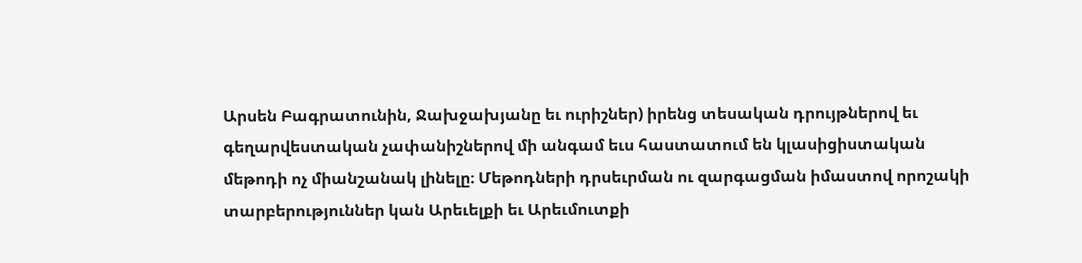Արսեն Բագրատունին, Ջախջախյանը եւ ուրիշներ) իրենց տեսական դրույթներով եւ գեղարվեստական չափանիշներով մի անգամ եւս հաստատում են կլասիցիստական մեթոդի ոչ միանշանակ լինելը։ Մեթոդների դրսեւրման ու զարգացման իմաստով որոշակի տարբերություններ կան Արեւելքի եւ Արեւմուտքի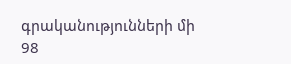գրականությունների մի
98